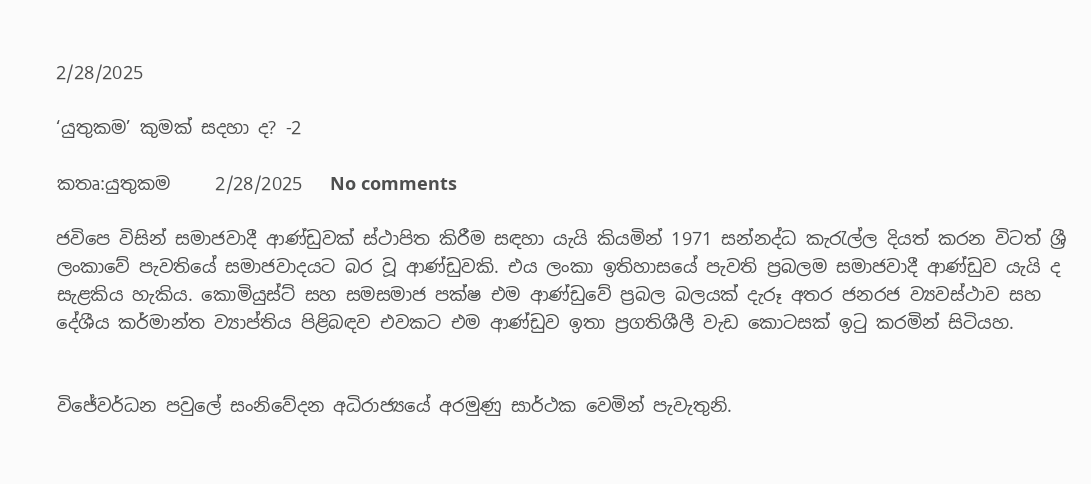2/28/2025

‘යුතුකම’ කුමක් සදහා ද? -2

කතෘ:යුතුකම     2/28/2025   No comments

ජවිපෙ විසින් සමාජවාදී ආණ්ඩුවක් ස්ථාපිත කිරීම සඳහා යැයි කියමින් 1971 සන්නද්ධ කැරැල්ල දියත් කරන විටත් ශ්‍රී ලංකාවේ පැවතියේ සමාජවාදයට බර වූ ආණ්ඩුවකි. එය ලංකා ඉතිහාසයේ පැවති ප්‍රබලම සමාජවාදී ආණ්ඩුව යැයි ද සැළකිය හැකිය. කොමියුස්ට් සහ සමසමාජ පක්ෂ එම ආණ්ඩුවේ ප්‍රබල බලයක් දැරූ අතර ජනරජ ව්‍යවස්ථාව සහ දේශීය කර්මාන්ත ව්‍යාප්තිය පිළිබඳව එවකට එම ආණ්ඩුව ඉතා ප්‍රගතිශීලී වැඩ කොටසක් ඉටු කරමින් සිටියහ.


විජේවර්ධන පවුලේ සංනිවේදන අධිරාජ්‍යයේ අරමුණු සාර්ථක වෙමින් පැවැතුනි.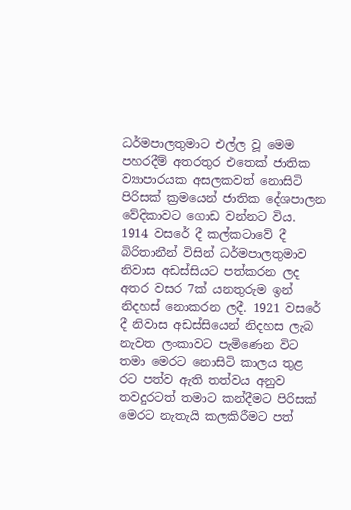ධර්මපාලතුමාට එල්ල වූ මෙම පහරදීම් අතරතුර එතෙක් ජාතික ව්‍යාපාරයක අසලකවත් නොසිටි පිරිසක් ක්‍රමයෙන් ජාතික දේශපාලන වේදිකාවට ගොඩ වන්නට විය. 1914 වසරේ දී කල්කටාවේ දී බිරිතානීන් විසින් ධර්මපාලතුමාව නිවාස අඩස්සියට පත්කරන ලද අතර වසර 7ක් යනතුරුම ඉන් නිදහස් නොකරන ලදී. 1921 වසරේ දී නිවාස අඩස්සියෙන් නිදහස ලැබ නැවත ලංකාවට පැමිණෙන විට තමා මෙරට නොසිටි කාලය තුළ රට පත්ව ඇති තත්වය අනුව තවදුරටත් තමාට කන්දීමට පිරිසක් මෙරට නැතැයි කලකිරීමට පත්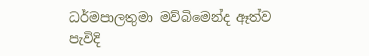ධර්මපාලතුමා මව්බිමෙන්ද ඈත්ව පැවිදි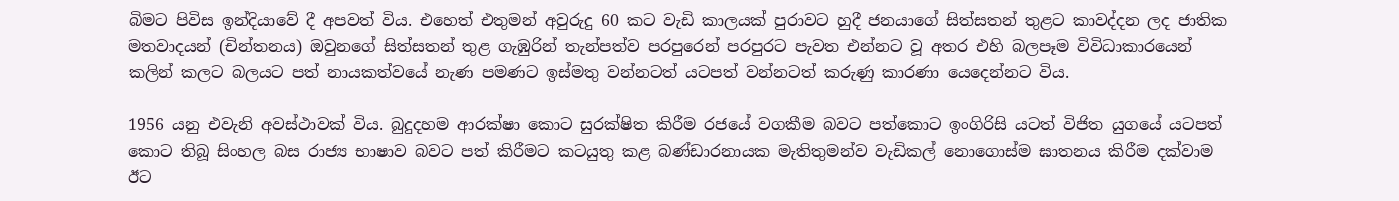බිමට පිවිස ඉන්දියාවේ දී අපවත් විය. එහෙත් එතුමන් අවුරුදු 60 කට වැඩි කාලයක් පුරාවට හුදී ජනයාගේ සිත්සතන් තුළට කාවද්දන ලද ජාතික මතවාදයන් (චින්තනය) ඔවුනගේ සිත්සතන් තුළ ගැඹුරින් තැන්පත්ව පරපුරෙන් පරපුරට පැවත එන්නට වූ අතර එහි බලපෑම විවිධාකාරයෙන් කලින් කලට බලයට පත් නායකත්වයේ නැණ පමණට ඉස්මතු වන්නටත් යටපත් වන්නටත් කරුණු කාරණා යෙදෙන්නට විය.

1956 යනු එවැනි අවස්ථාවක් විය. බුදුදහම ආරක්ෂා කොට සුරක්ෂිත කිරීම රජයේ වගකීම බවට පත්කොට ඉංගිරිසි යටත් විජිත යුගයේ යටපත් කොට තිබූ සිංහල බස රාජ්‍ය භාෂාව බවට පත් කිරීමට කටයුතු කළ බණ්ඩාරනායක මැතිතුමන්ව වැඩිකල් නොගොස්ම ඝාතනය කිරීම දක්වාම ඊට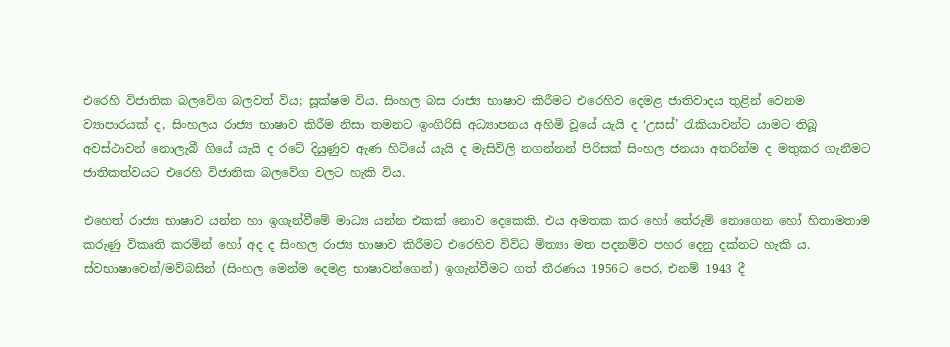එරෙහි විජාතික බලවේග බලවත් විය; සූක්ෂම විය. සිංහල බස රාජ්‍ය භාෂාව කිරීමට එරෙහිව දෙමළ ජාතිවාදය තුළින් වෙනම ව්‍යාපාරයක් ද, සිංහලය රාජ්‍ය භාෂාව කිරීම නිසා තමනට ඉංගිරිසි අධ්‍යාපනය අහිමි වූයේ යැයි ද ‘උසස්’ රැකියාවන්ට යාමට තිබූ අවස්ථාවන් නොලැබී ගියේ යැයි ද රටේ දියුණුව ඇණ හිටියේ යැයි ද මැසිවිලි නගන්නන් පිරිසක් සිංහල ජනයා අතරින්ම ද මතුකර ගැනීමට ජාතිකත්වයට එරෙහි විජාතික බලවේග වලට හැකි විය.

එහෙත් රාජ්‍ය භාෂාව යන්න හා ඉගැන්වීමේ මාධ්‍ය යන්න එකක් නොව දෙකෙකි. එය අමතක කර හෝ තේරුම් නොගෙන හෝ හිතාමතාම කරුණු විකෘති කරමින් හෝ අද ද සිංහල රාජ්‍ය භාෂාව කිරීමට එරෙහිව විවිධ මිත්‍යා මත පදනම්ව පහර දෙනු දක්නට හැකි ය. ස්වභාෂාවෙන්/මව්බසින් (සිංහල මෙන්ම දෙමළ භාෂාවන්ගෙන්) ඉගැන්වීමට ගත් තීරණය 1956ට පෙර, එනම් 1943 දී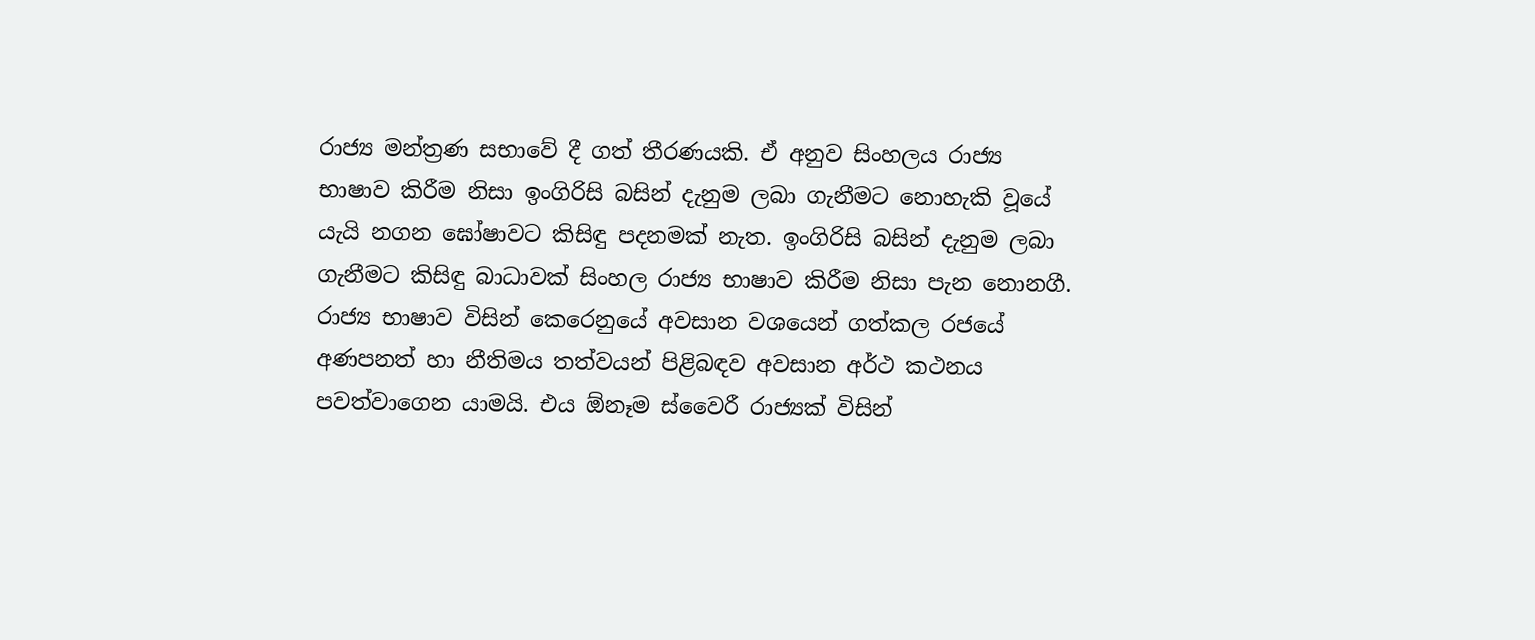රාජ්‍ය මන්ත්‍රණ සභාවේ දී ගත් තීරණයකි. ඒ අනුව සිංහලය රාජ්‍ය භාෂාව කිරීම නිසා ඉංගිරිසි බසින් දැනුම ලබා ගැනීමට නොහැකි වූයේ යැයි නගන ඝෝෂාවට කිසිඳු පදනමක් නැත. ඉංගිරිසි බසින් දැනුම ලබා ගැනීමට කිසිඳු බාධාවක් සිංහල රාජ්‍ය භාෂාව කිරීම නිසා පැන නොනගී. රාජ්‍ය භාෂාව විසින් කෙරෙනුයේ අවසාන වශයෙන් ගත්කල රජයේ අණපනත් හා නීතිමය තත්වයන් පිළිබඳව අවසාන අර්ථ කථනය පවත්වාගෙන යාමයි. එය ඕනෑම ස්වෛරී රාජ්‍යක් විසින්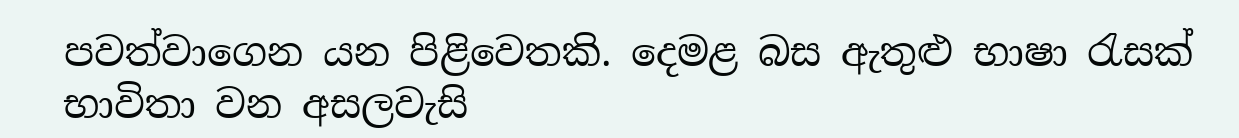පවත්වාගෙන යන පිළිවෙතකි. දෙමළ බස ඇතුළු භාෂා රැසක් භාවිතා වන අසලවැසි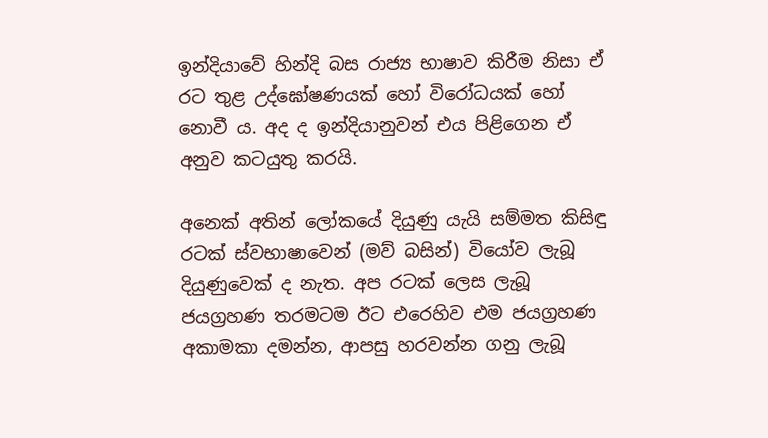ඉන්දියාවේ හින්දි බස රාජ්‍ය භාෂාව කිරීම නිසා ඒ රට තුළ උද්ඝෝෂණයක් හෝ විරෝධයක් හෝ නොවී ය. අද ද ඉන්දියානුවන් එය පිළිගෙන ඒ අනුව කටයුතු කරයි.

අනෙක් අතින් ලෝකයේ දියුණු යැයි සම්මත කිසිඳු රටක් ස්වභාෂාවෙන් (මව් බසින්) වියෝව ලැබූ දියුණුවෙක් ද නැත. අප රටක් ලෙස ලැබූ ජයග්‍රහණ තරමටම ඊට එරෙහිව එම ජයග්‍රහණ අකාමකා දමන්න, ආපසු හරවන්න ගනු ලැබූ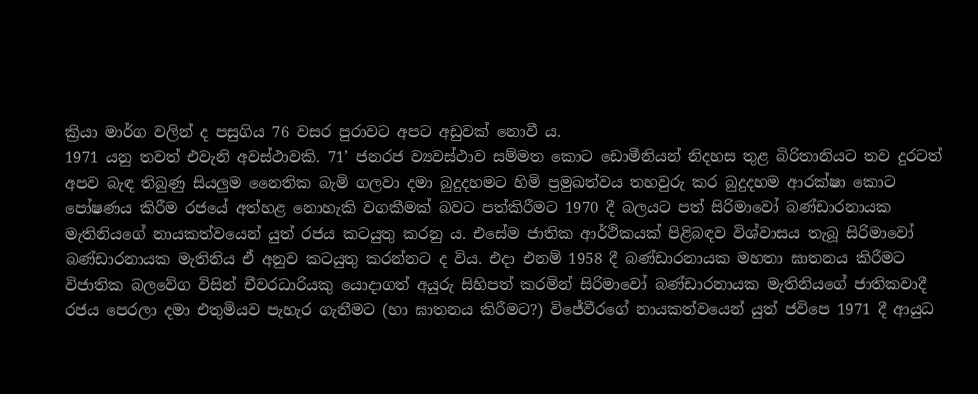ක්‍රියා මාර්ග වලින් ද පසුගිය 76 වසර පුරාවට අපට අඩුවක් නොවී ය.
1971 යනු තවත් එවැනි අවස්ථාවකි. 71’ ජනරජ ව්‍යවස්ථාව සම්මත කොට ඩොමීනියන් නිදහස තුළ බිරිතානියට තව දුරටත් අපව බැඳ තිබුණු සියලුම නෛතික බැමි ගලවා දමා බුදුදහමට හිමි ප්‍රමුඛත්වය තහවුරු කර බුදුදහම ආරක්ෂා කොට පෝෂණය කිරීම රජයේ අත්හළ නොහැකි වගකීමක් බවට පත්කිරීමට 1970 දී බලයට පත් සිරිමාවෝ බණ්ඩාරනායක මැතිනියගේ නායකත්වයෙන් යුත් රජය කටයුතු කරනු ය. එසේම ජාතික ආර්ථිකයක් පිළිබඳව විශ්වාසය තැබූ සිරිමාවෝ බණ්ඩාරනායක මැතිනිය ඒ අනුව කටයුතු කරන්නට ද විය. එදා එනම් 1958 දී බණ්ඩාරනායක මහතා ඝාතනය කිරීමට විජාතික බලවේග විසින් චීවරධාරියකු යොදාගත් අයුරු සිහිපත් කරමින් සිරිමාවෝ බණ්ඩාරනායක මැතිනියගේ ජාතිකවාදී රජය පෙරලා දමා එතුමියව පැහැර ගැනීමට (හා ඝාතනය කිරීමට?) විජේවීරගේ නායකත්වයෙන් යුත් ජවිපෙ 1971 දී ආයුධ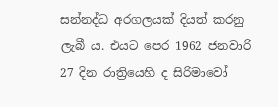සන්නද්ධ අරගලයක් දියත් කරනු ලැබී ය. එයට පෙර 1962 ජනවාරි 27 දින රාත්‍රියෙහි ද සිරිමාවෝ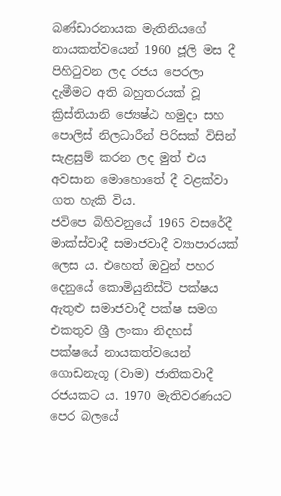බණ්ඩාරනායක මැතිනියගේ නායකත්වයෙන් 1960 ජූලි මස දී පිහිටුවන ලද රජය පෙරලා දැමීමට අති බහුතරයක් වූ ක්‍රිස්තියානි ජ්‍යෙෂ්ඨ හමුදා සහ පොලිස් නිලධාරීන් පිරිසක් විසින් සැළසුම් කරන ලද මුත් එය අවසාන මොහොතේ දී වළක්වා ගත හැකි විය.
ජවිපෙ බිහිවනුයේ 1965 වසරේදී මාක්ස්වාදී සමාජවාදී ව්‍යාපාරයක් ලෙස ය. එහෙත් ඔවුන් පහර දෙනුයේ කොමියුනිස්ට් පක්ෂය ඇතුළු සමාජවාදී පක්ෂ සමග එකතුව ශ්‍රී ලංකා නිදහස් පක්ෂයේ නායකත්වයෙන් ගොඩනැගූ (වාම) ජාතිකවාදී රජයකට ය. 1970 මැතිවරණයට පෙර බලයේ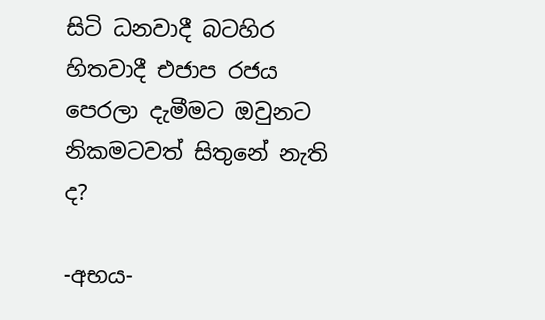සිටි ධනවාදී බටහිර හිතවාදී එජාප රජය පෙරලා දැමීමට ඔවුනට නිකමටවත් සිතුනේ නැති ද?

-අභය-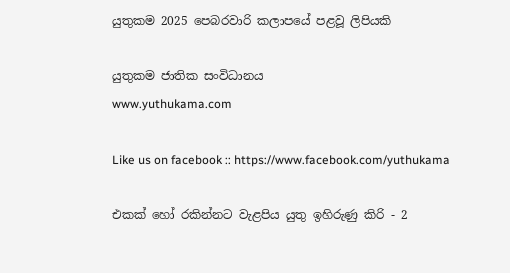යුතුකම 2025 පෙබරවාරි කලාපයේ පළවූ ලිපියකි

යුතුකම ජාතික සංවිධානය
www.yuthukama.com

Like us on facebook :: https://www.facebook.com/yuthukama

එකක් හෝ රකින්නට වැළපිය යුතු ඉහිරුණු කිරි - 2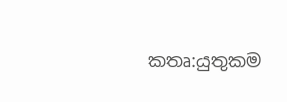කතෘ:යුතුකම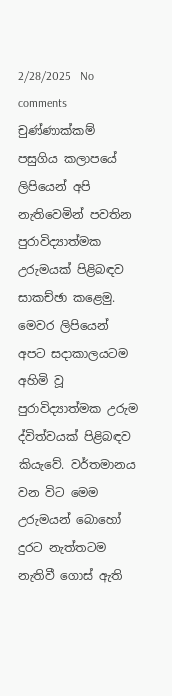2/28/2025   No comments
චුණ්ණාක්කම්
පසුගිය කලාපයේ ලිපියෙන් අපි නැතිවෙමින් පවතින පුරාවිද්‍යාත්මක උරුමයක් පිළිබඳව සාකච්ඡා කළෙමු. මෙවර ලිපියෙන් අපට සදාකාලයටම අහිමි වූ පුරාවිද්‍යාත්මක උරුම ද්විත්වයක් පිළිබඳව කියැවේ. වර්තමානය වන විට මෙම උරුමයන් බොහෝ දුරට නැත්තටම නැතිවී ගොස් ඇති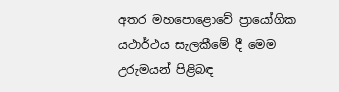අතර මහපොළොවේ ප්‍රායෝගික යථාර්ථය සැලකීමේ දී මෙම උරුමයන් පිළිබඳ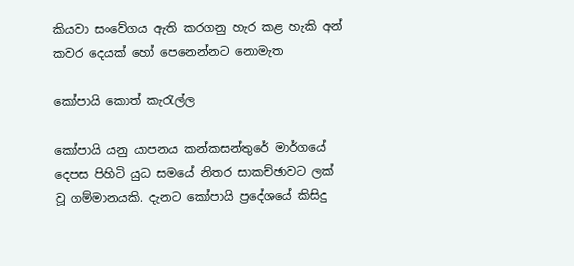කියවා සංවේගය ඇති කරගනු හැර කළ හැකි අන් කවර දෙයක් හෝ පෙනෙන්නට නොමැත

කෝපායි කොත් කැරැල්ල

කෝපායි යනු යාපනය කන්කසන්තුරේ මාර්ගයේ දෙපස පිහිටි යුධ සමයේ නිතර සාකච්ඡාවට ලක් වූ ගම්මානයකි. දැනට කෝපායි ප්‍රදේශයේ කිසිදු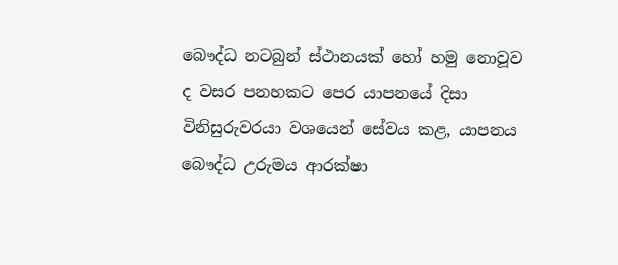බෞද්ධ නටබුන් ස්ථානයක් හෝ හමු නොවූව ද වසර පනහකට පෙර යාපනයේ දිසා විනිසුරුවරයා වශයෙන් සේවය කළ, යාපනය බෞද්ධ උරුමය ආරක්ෂා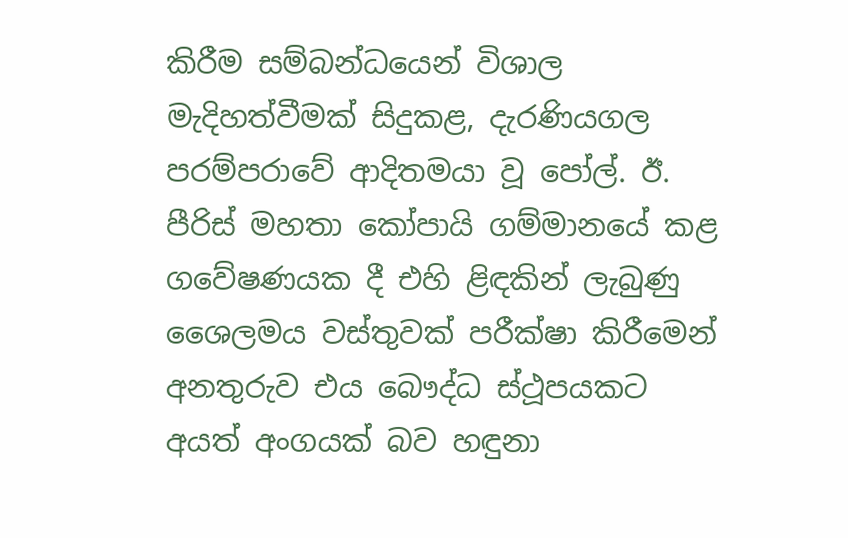කිරීම සම්බන්ධයෙන් විශාල මැදිහත්වීමක් සිදුකළ, දැරණියගල පරම්පරාවේ ආදිතමයා වූ පෝල්. ඊ. පීරිස් මහතා කෝපායි ගම්මානයේ කළ ගවේෂණයක දී එහි ළිඳකින් ලැබුණු ශෛලමය වස්තුවක් පරීක්ෂා කිරීමෙන් අනතුරුව එය බෞද්ධ ස්ථූපයකට අයත් අංගයක් බව හඳුනා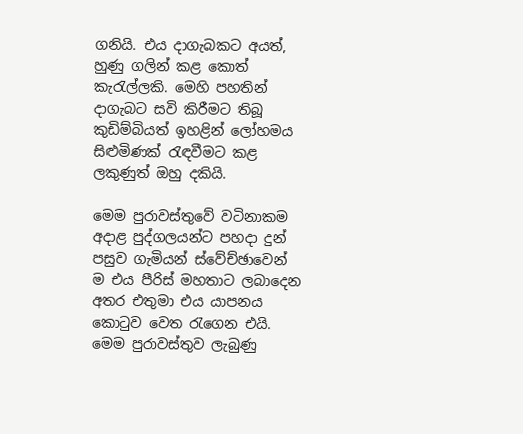ගනියි. එය දාගැබකට අයත්, හුණු ගලින් කළ කොත් කැරැල්ලකි. මෙහි පහතින් දාගැබට සවි කිරීමට තිබූ කුඩිම්බියත් ඉහළින් ලෝහමය සිළුමිණක් රැඳවීමට කළ ලකුණුත් ඔහු දකියි.

මෙම පුරාවස්තුවේ වටිනාකම අදාළ පුද්ගලයන්ට පහදා දුන් පසුව ගැමියන් ස්වේච්ඡාවෙන් ම එය පීරිස් මහතාට ලබාදෙන අතර එතුමා එය යාපනය කොටුව වෙත රැගෙන එයි. මෙම පුරාවස්තුව ලැබුණු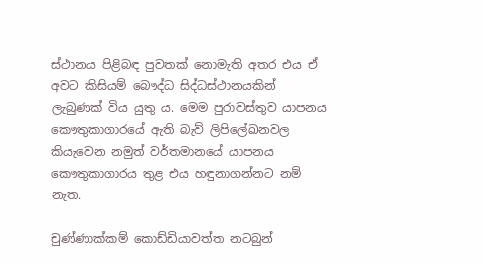ස්ථානය පිළිබඳ පුවතක් නොමැති අතර එය ඒ අවට කිසියම් බෞද්ධ සිද්ධස්ථානයකින් ලැබුණක් විය යුතු ය. මෙම පුරාවස්තුව යාපනය කෞතුකාගාරයේ ඇති බැව් ලිපිලේඛනවල කියැවෙන නමුත් වර්තමානයේ යාපනය කෞතුකාගාරය තුළ එය හඳුනාගන්නට නම් නැත.

චුණ්ණාක්කම් කොඩ්ඩියාවත්ත නටබුන්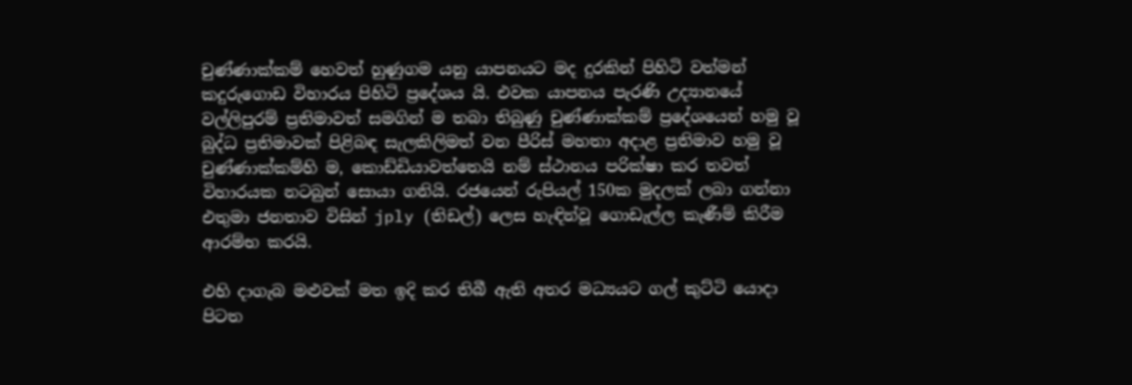චුණ්ණාක්කම් හෙවත් හුණුගම යනු යාපනයට මද දුරකින් පිහිටි වත්මන් කදුරුගොඩ විහාරය පිහිටි ප්‍රදේශය යි. එවක යාපනය පැරණි උද්‍යානයේ වල්ලිපුරම් ප්‍රතිමාවත් සමගින් ම තබා තිබුණු චුණ්ණාක්කම් ප්‍රදේශයෙන් හමු වූ බුද්ධ ප්‍රතිමාවක් පිළිබඳ සැලකිලිමත් වන පීරිස් මහතා අදාළ ප්‍රතිමාව හමු වූ චුණ්ණාක්කම්හි ම, කොඩ්ඩියාවත්තෙයි නම් ස්ථානය පරික්ෂා කර තවත් විහාරයක නටබුන් සොයා ගනියි. රජයෙන් රුපියල් 150ක මුදලක් ලබා ගන්නා එතුමා ජනතාව විසින් jply (තිඩල්) ලෙස හැඳින්වූ ගොඩැල්ල කැණීම් කිරීම ආරම්භ කරයි.

එහි දාගැබ මළුවක් මත ඉදි කර තිබී ඇති අතර මධ්‍යයට ගල් කුට්ටි යොදා පිටත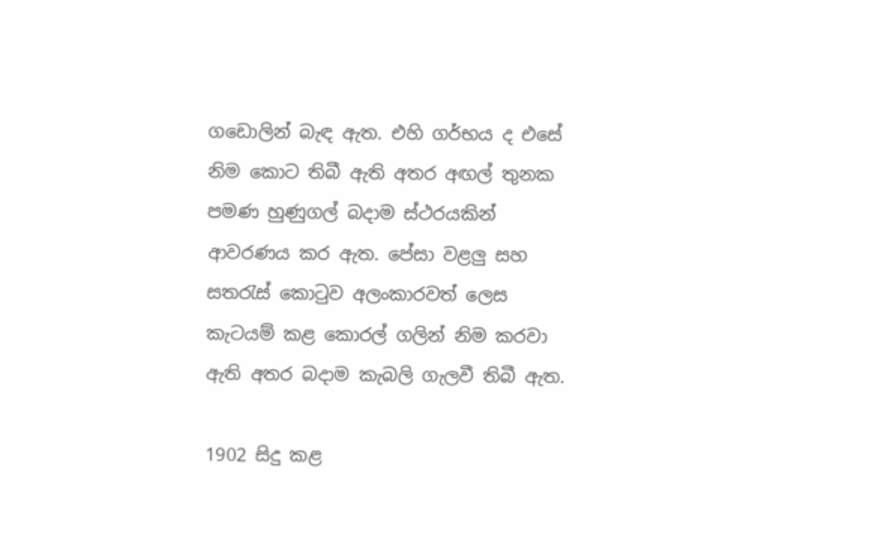ගඩොලින් බැඳ ඇත. එහි ගර්භය ද එසේ නිම කොට තිබී ඇති අතර අඟල් තුනක පමණ හුණුගල් බදාම ස්ථරයකින් ආවරණය කර ඇත. පේසා වළලු‍ සහ ස‍තරැස් කොටුව අලංකාරවත් ලෙස කැටයම් කළ කොරල් ගලින් නිම කරවා ඇති අතර බදාම කැබලි ගැලවී තිබී ඇත.

1902 සිදු කළ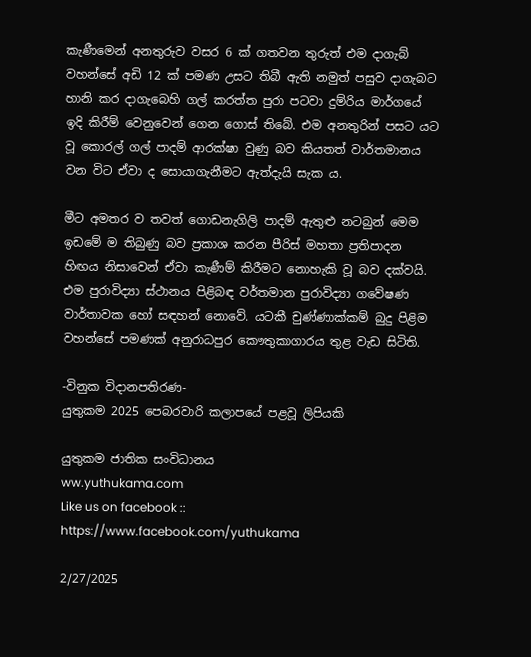කැණීමෙන් අනතුරුව වසර 6 ක් ගතවන තුරුත් එම දාගැබ් වහන්සේ අඩි 12 ක් පමණ උසට තිබී ඇති නමුත් පසුව දාගැබට හානි කර දාගැබෙහි ගල් කරත්ත පුරා පටවා දුම්රිය මාර්ගයේ ඉදි කිරීම් වෙනුවෙන් ගෙන ගොස් තිබේ. එම අනතුරින් පසට යට වූ කොරල් ගල් පාදම් ආරක්ෂා වුණු බව කියතත් වාර්තමානය වන විට ඒවා ද සොයාගැනීමට ඇත්දැයි සැක ය.

මීට අමතර ව තවත් ගොඩනැගිලි පාදම් ඇතුළු නටබුන් මෙම ඉඩමේ ම තිබුණු බව ප්‍රකාශ කරන පීරිස් මහතා ප්‍රතිපාදන හිඟය නිසාවෙන් ඒවා කැණීම් කිරීමට නොහැකි වූ බව දක්වයි. එම පුරාවිද්‍යා ස්ථානය පිළිබඳ වර්තමාන පුරාවිද්‍යා ගවේෂණ වාර්තාවක හෝ සඳහන් නොවේ. යටකී චුණ්ණාක්කම් බුදු පිළිම වහන්සේ පමණක් අනුරාධපුර කෞතුකාගාරය තුළ වැඩ සිටිති.

-විනුක විදානපතිරණ-
යුතුකම 2025 පෙබරවාරි කලාපයේ පළවූ ලිපියකි

යුතුකම ජාතික සංවිධානය
ww.yuthukama.com
Like us on facebook :: https://www.facebook.com/yuthukama

2/27/2025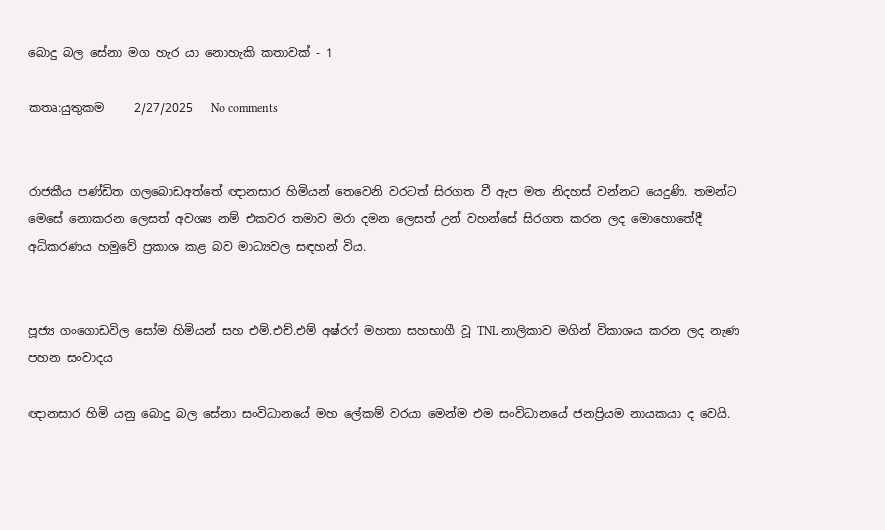බොදු බල සේනා මග හැර යා නොහැකි කතාවක් - 1

කතෘ:යුතුකම     2/27/2025   No comments


රාජකීය පණ්ඩිත ගලබොඩඅත්තේ ඥානසාර හිමියන් තෙවෙනි වරටත් සිරගත වී ඇප මත නිදහස් වන්නට යෙදුණි. තමන්ට මෙසේ නොකරන ලෙසත් අවශ්‍ය නම් එකවර තමාව මරා දමන ලෙසත් උන් වහන්සේ සිරගත කරන ලද මොහොතේදී අධිකරණය හමුවේ ප්‍රකාශ කළ බව මාධ්‍යවල සඳහන් විය.


පූජ්‍ය ගංගොඩවිල සෝම හිමියන් සහ එම්.එච්.එම් අෂ්රෆ් මහතා සහභාගී වූ TNL නාලිකාව මගින් විකාශය කරන ලද නැණ පහන සංවාදය

ඥානසාර හිමි යනු බොදු බල සේනා සංවිධානයේ මහ ලේකම් වරයා මෙන්ම එම සංවිධානයේ ජනප්‍රියම නායකයා ද වෙයි.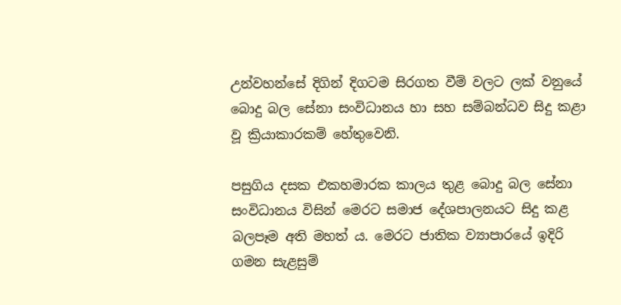උන්වහන්සේ දිගින් දිගටම සිරගත වීම් වලට ලක් වනුයේ බොදු බල සේනා සංවිධානය හා සහ සම්බන්ධව සිදු කළා වූ ක්‍රියාකාරකම් හේතුවෙනි.

පසුගිය දසක එකහමාරක කාලය තුළ බොදු බල සේනා සංවිධානය විසින් මෙරට සමාජ දේශපාලනයට සිදු කළ බලපෑම අති මහත් ය. මෙරට ජාතික ව්‍යාපාරයේ ඉදිරි ගමන සැළසුම්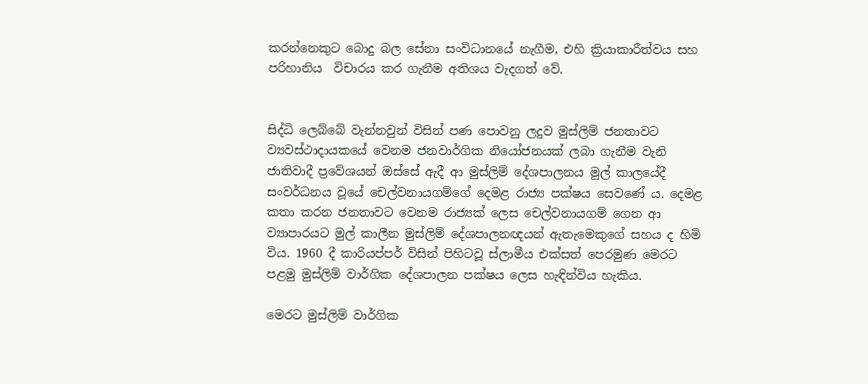කරන්නෙකුට බොදු බල සේනා සංවිධානයේ නැගීම, එහි ක්‍රියාකාරීත්වය සහ පරිහානිය  විචාරය කර ගැනීම අතිශය වැදගත් වේ.


සිද්ධි ලෙබ්බේ වැන්නවුන් විසින් පණ පොවනු ලදුව මුස්ලිම් ජනතාවට ව්‍යවස්ථාදායකයේ වෙනම ජනවාර්ගික නියෝජනයක් ලබා ගැනීම වැනි ජාතිවාදී ප්‍රවේශයන් ඔස්සේ ඇදී ආ මුස්ලිම් දේශපාලනය මුල් කාලයේදී සංවර්ධනය වූයේ චෙල්වනායගම්ගේ දෙමළ රාජ්‍ය පක්ෂය සෙවණේ ය. දෙමළ කතා කරන ජනතාවට වෙනම රාජ්‍යක් ලෙස චෙල්වනායගම් ගෙන ආ ව්‍යාපාරයට මුල් කාලීන මුස්ලිම් දේශපාලනඥයන් ඇතැමෙකුගේ සහය ද හිමි විය. 1960 දී කාරියප්පර් විසින් පිහිටවූ ස්ලාමීය එක්සත් පෙරමුණ මෙරට පළමු මුස්ලිම් වාර්ගික දේශපාලන පක්ෂය ලෙස හැඳින්විය හැකිය.

මෙරට මුස්ලිම් වාර්ගික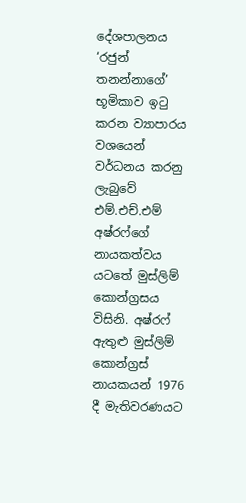දේශපාලනය ‘රජුන් තනන්නාගේ’ භූමිකාව ඉටු කරන ව්‍යාපාරය වශයෙන් වර්ධනය කරනු ලැබුවේ එම්.එච්.එම්  අෂ්රෆ්ගේ නායකත්වය යටතේ මුස්ලිම් කොන්ග්‍රසය විසිනි. අෂ්රෆ් ඇතුළු මුස්ලිම් කොන්ග්‍රස් නායකයන් 1976 දී මැතිවරණයට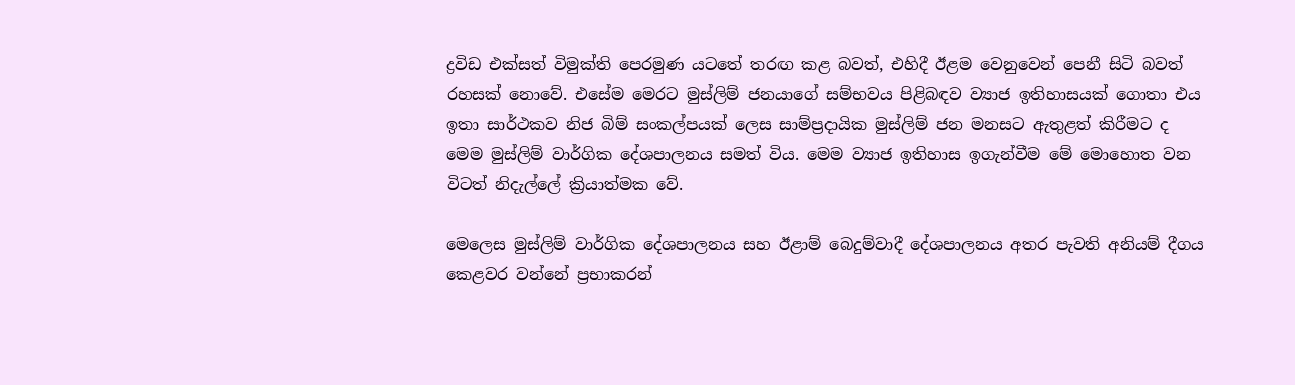ද්‍රවිඩ එක්සත් විමුක්ති පෙරමුණ යටතේ තරඟ කළ බවත්, එහිදී ඊළම වෙනුවෙන් පෙනී සිටි බවත් රහසක් නොවේ. එසේම මෙරට මුස්ලිම් ජනයාගේ සම්භවය පිළිබඳව ව්‍යාජ ඉතිහාසයක් ගොතා එය ඉතා සාර්ථකව නිජ බිම් සංකල්පයක් ලෙස සාම්ප්‍රදායික මුස්ලිම් ජන මනසට ඇතුළත් කිරීමට ද මෙම මුස්ලිම් වාර්ගික දේශපාලනය සමත් විය. මෙම ව්‍යාජ ඉතිහාස ඉගැන්වීම මේ මොහොත වන විටත් නිදැල්ලේ ක්‍රියාත්මක වේ.

මෙලෙස මුස්ලිම් වාර්ගික දේශපාලනය සහ ඊළාම් බෙදුම්වාදී දේශපාලනය අතර පැවති අනියම් දීගය කෙළවර වන්නේ ප්‍රභාකරන්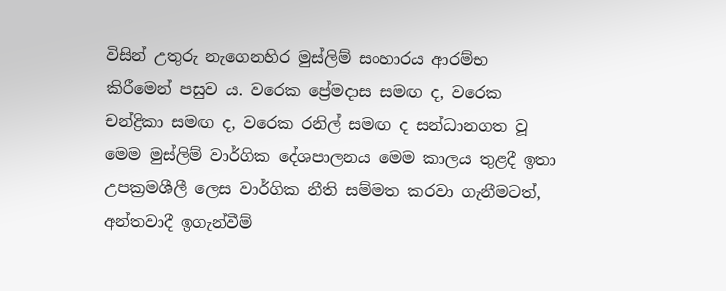විසින් උතුරු නැගෙනහිර මුස්ලිම් සංහාරය ආරම්භ කිරීමෙන් පසුව ය. වරෙක ප්‍රේමදාස සමඟ ද, වරෙක චන්ද්‍රිකා සමඟ ද, වරෙක රනිල් සමඟ ද සන්ධානගත වූ මෙම මුස්ලිම් වාර්ගික දේශපාලනය මෙම කාලය තුළදී ඉතා උපක්‍රමශීලී ලෙස වාර්ගික නීති සම්මත කරවා ගැනීමටත්, අන්තවාදී ඉගැන්වීම්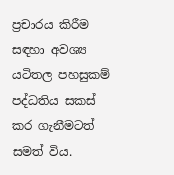ප්‍රචාරය කිරීම සඳහා අවශ්‍ය යටිතල පහසුකම් පද්ධතිය සකස් කර ගැනීමටත් සමත් විය.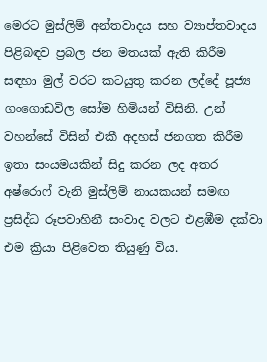මෙරට මුස්ලිම් අන්තවාදය සහ ව්‍යාප්තවාදය පිළිබඳව ප්‍රබල ජන මතයක් ඇති කිරීම සඳහා මුල් වරට කටයුතු කරන ලද්දේ පූජ්‍ය ගංගොඩවිල සෝම හිමියන් විසිනි. උන් වහන්සේ විසින් එකී අදහස් ජනගත කිරීම ඉතා සං‍යමයකින් සිදු කරන ලද අතර අෂ්රොෆ් වැනි මුස්ලිම් නායකයන් සමඟ ප්‍රසිද්ධ රූපවාහිනී සංවාද වලට එළඹීම දක්වා එම ක්‍රියා පිළිවෙත තියුණු විය.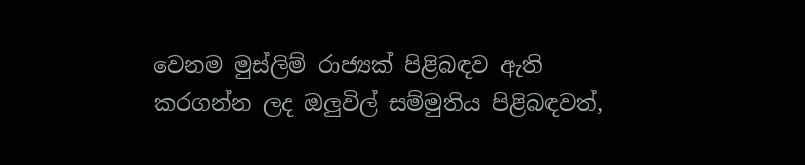වෙනම මුස්ලිම් රාජ්‍යක් පිළිබඳව ඇති කරගන්න ලද ඔලුවිල් සම්මුතිය පිළිබඳවත්,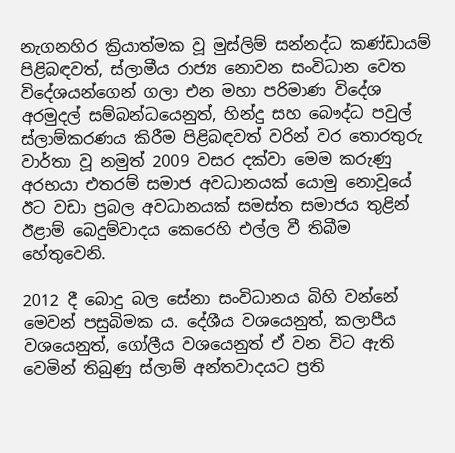නැගනහිර ක්‍රියාත්මක වූ මුස්ලිම් සන්නද්ධ කණ්ඩායම් පිළිබඳවත්, ස්ලාමීය රාජ්‍ය නොවන සංවිධාන වෙත විදේශයන්ගෙන් ගලා එන මහා පරිමාණ විදේශ අරමුදල් සම්බන්ධයෙනුත්, හින්දු සහ බෞද්ධ පවුල් ස්ලාම්කරණය කිරීම පිළිබඳවත් වරින් වර තොරතුරු වාර්තා වූ නමුත් 2009 වසර දක්වා මෙම කරුණු අරභයා එතරම් සමාජ අවධානයක් යොමු නොවූයේ ඊට වඩා ප්‍රබල අවධානයක් සමස්ත සමාජය තුළින් ඊළාම් බෙදුම්වාදය කෙරෙහි එල්ල වී තිබීම හේතුවෙනි.

2012 දී බොදු බල සේනා සංවිධානය බිහි වන්නේ මෙවන් පසුබිමක ය. දේශීය වශයෙනුත්, කලාපීය වශයෙනුත්, ගෝලීය වශයෙනුත් ඒ වන විට ඇති වෙමින් තිබුණු ස්ලාම් අන්තවාදයට ප්‍රති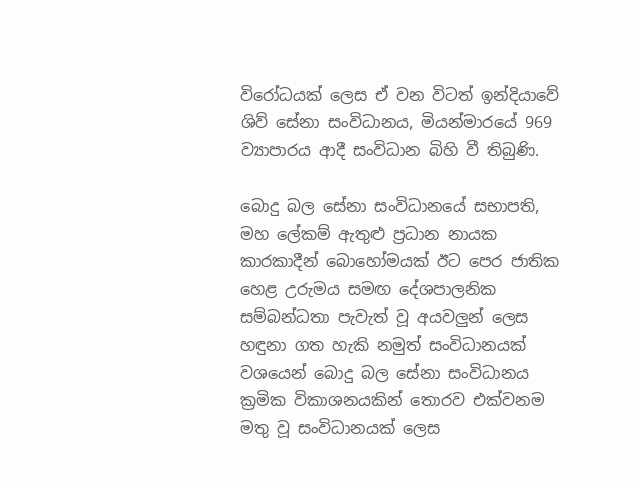විරෝධයක් ලෙස ඒ වන විටත් ඉන්දියාවේ ශිව් සේනා සංවිධානය, මියන්මාරයේ 969 ව්‍යාපාරය ආදී සංවිධාන බිහි වී තිබුණි.

බොදු බල සේනා සංවිධානයේ සභාපති, මහ ලේකම් ඇතුළු ප්‍රධාන නායක කාරකාදීන් බොහෝමයක් ඊට පෙර ජාතික හෙළ උරුමය සමඟ දේශපාලනික සම්බන්ධතා පැවැත් වූ අයවලුන් ලෙස හඳුනා ගත හැකි නමුත් සංවිධානයක් වශයෙන් බොදු බල සේනා සංවිධානය ක්‍රමික විකාශනයකින් තොරව එක්වනම මතු වූ සංවිධානයක් ලෙස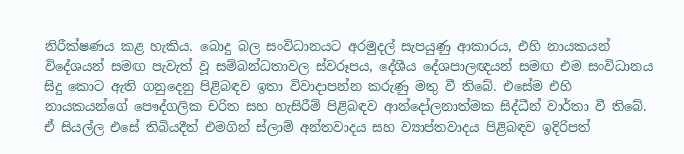නිරීක්ෂණය කළ හැකිය. බොදු බල සංවිධානයට අරමුදල් සැපයුණු ආකාරය, එහි නායකයන් විදේශයන් සමඟ පැවැත් වූ සම්බන්ධතාවල ස්වරූපය, දේශීය දේශපාලඥයන් සමඟ එම සංවිධානය සිදු කොට ඇති ගනුදෙනු පිළිබඳව ඉතා විවාදාපන්න කරුණු මතු වී තිබේ. එසේම එහි නායකයන්ගේ පෞද්ගලික චරිත සහ හැසිරීම් පිළිබඳව ආන්දෝලනාත්මක සිද්ධීන් වාර්තා වී තිබේ. ඒ සියල්ල එසේ තිබියදීත් එමගින් ස්ලාම් අන්තවාදය සහ ව්‍යාප්තවාදය පිළිබඳව ඉදිරිපත්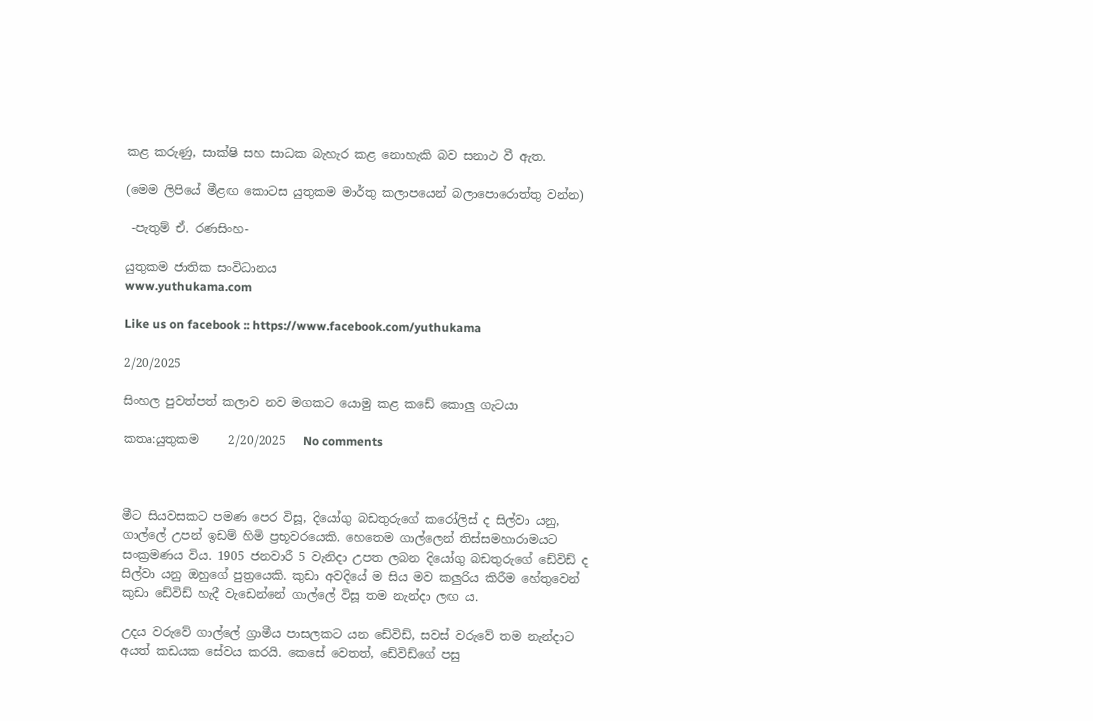කළ කරුණු, සාක්ෂි සහ සාධක බැහැර කළ නොහැකි බව සනාථ වී ඇත.

(මෙම ලිපියේ මීළඟ කොටස යුතුකම මාර්තු කලාපයෙන් බලාපොරොත්තු වන්න)

 -පැතුම් ඒ. රණසිංහ-

යුතුකම ජාතික සංවිධානය
www.yuthukama.com

Like us on facebook :: https://www.facebook.com/yuthukama

2/20/2025

සිංහල පුවත්පත් කලාව නව මගකට යොමු කළ කඩේ කොලු ගැටයා

කතෘ:යුතුකම     2/20/2025   No comments



මීට සියවසකට පමණ පෙර විසූ, දියෝගු බඩතුරුගේ කරෝලිස් ද සිල්වා යනු, ගාල්ලේ උපන් ඉඩම් හිමි ප්‍රභූවරයෙකි. හෙතෙම ගාල්ලෙන් තිස්සමහාරාමයට සංක්‍රමණය විය. 1905 ජනවාරී 5 වැනිදා උපත ලබන දියෝගු බඩතුරුගේ ඩේවිඩ් ද සිල්වා යනු ඔහුගේ පුත්‍රයෙකි. කුඩා අවදියේ ම සිය මව කලුරිය කිරීම හේතුවෙන් කුඩා ඩේවිඩ් හැදී වැඩෙන්නේ ගාල්ලේ විසූ තම නැන්දා ලඟ ය.

උදය වරුවේ ගාල්ලේ ග්‍රාමීය පාසලකට යන ඩේවිඩ්, සවස් වරුවේ තම නැන්දාට අයත් කඩයක සේවය කරයි. කෙසේ වෙතත්, ඩේවිඩ්ගේ පසු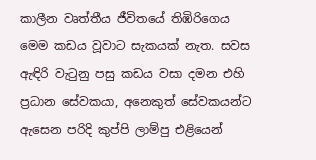කාලීන වෘත්තීය ජීවිතයේ තිඹිරිගෙය මෙම කඩය වූවාට සැකයක් නැත. සවස ඇඳිරි වැටුනු පසු කඩය වසා දමන එහි ප්‍රධාන සේවකයා, අනෙකුත් සේවකයන්ට ඇසෙන පරිදි කුප්පි ලාම්පු එළියෙන්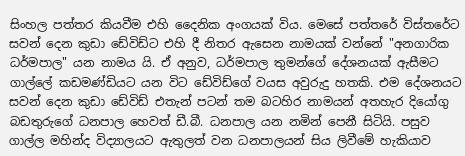සිංහල පත්තර කියවීම එහි දෛනික අංගයක් විය. මෙසේ පත්තරේ විස්තරේට සවන් දෙන කුඩා ඩේවිඩ්ට එහි දී නිතර ඇසෙන නාමයක් වන්නේ "අනගාරික ධර්මපාල" යන නාමය යි. ඒ අනුව, ධර්මපාල තුමන්ගේ දේශනයක් ඇසීමට ගාල්ලේ කඩමණ්ඩියට යන විට ඩේවිඩ්ගේ වයස අවුරුදු හතකි. එම දේශනයට සවන් දෙන කුඩා ඩේවිඩ් එතැන් පටන් තම බටහිර නාමයන් අතහැර දියෝගු බඩතුරුගේ ධනපාල හෙවත් ඩී.බී. ධනපාල යන නමින් පෙනී සිටියි. පසුව ගාල්ල මහින්ද විද්‍යාලයට ඇතුලත් වන ධනපාලයන් සිය ලිවීමේ හැකියාව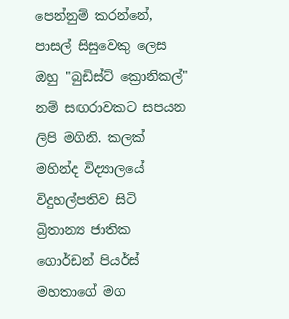පෙන්නුම් කරන්නේ, පාසල් සිසුවෙකු ලෙස ඔහු "බුඩිස්ට් ක්‍රොනිකල්" නම් සඟරාවකට සපයන ලිපි මගිනි. කලක් මහින්ද විද්‍යාලයේ විදුහල්පතිව සිටි බ්‍රිතාන්‍ය ජාතික ගොර්ඩන් පියර්ස් මහතාගේ මග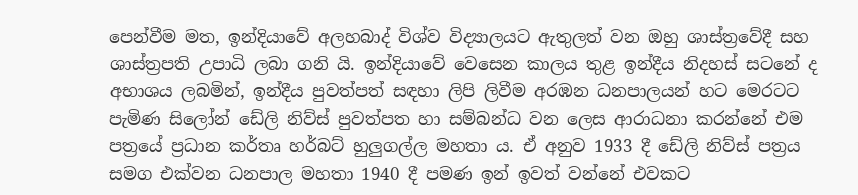පෙන්වීම මත, ඉන්දියාවේ අලහබාද් විශ්ව විද්‍යාලයට ඇතුලත් වන ඔහු ශාස්ත්‍රවේදී සහ ශාස්ත්‍රපති උපාධි ලබා ගනි යි. ඉන්දියාවේ වෙසෙන කාලය තුළ ඉන්දීය නිදහස් සටනේ ද අභාශය ලබමින්, ඉන්දීය පුවත්පත් සඳහා ලිපි ලිවීම අරඹන ධනපාලයන් හට මෙරටට පැමිණ සිලෝන් ඩේලි නිව්ස් පුවත්පත හා සම්බන්ධ වන ලෙස ආරාධනා කරන්නේ එම පත්‍රයේ ප්‍රධාන කර්තෘ හර්බට් හුලුගල්ල මහතා ය. ඒ අනුව 1933 දී ඩේලි නිව්ස් පත්‍රය සමග එක්වන ධනපාල මහතා 1940 දී පමණ ඉන් ඉවත් වන්නේ එවකට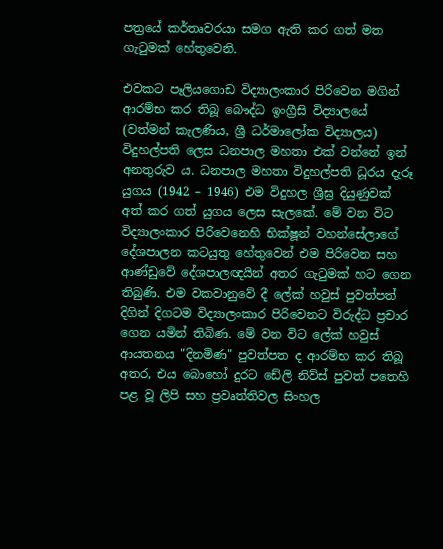පත්‍රයේ කර්තෘවරයා සමග ඇති කර ගත් මත ගැටුමක් හේතුවෙනි.

එවකට පෑලියගොඩ විද්‍යාලංකාර පිරිවෙන මගින් ආරම්භ කර තිබූ බෞද්ධ ඉංග්‍රීසි විද්‍යාලයේ (වත්මන් කැලණිය, ශ්‍රී ධර්මාලෝක විද්‍යාලය) විදුහල්පති ලෙස ධනපාල මහතා එක් වන්නේ ඉන් අනතුරුව ය. ධනපාල මහතා විදුහල්පති ධූරය දැරූ යුගය (1942 – 1946) එම විදුහල ශ්‍රීඝ්‍ර දියුණුවක් අත් කර ගත් යුගය ලෙස සැලකේ. මේ වන විට විද්‍යාලංකාර පිරිවෙනෙහි භික්ෂූන් වහන්සේලාගේ දේශපාලන කටයුතු හේතුවෙන් එම පිරිවෙන සහ ආණ්ඩුවේ දේශපාලඥයින් අතර ගැටුමක් හට ගෙන තිබුණි. එම වකවානුවේ දී ලේක් හවුස් පුවත්පත් දිගින් දිගටම විද්‍යාලංකාර පිරිවෙනට විරුද්ධ ප්‍රචාර ගෙන යමින් තිබිණ. මේ වන විට ලේක් හවුස් ආයතනය "දිනමිණ" පුවත්පත ද ආරම්භ කර තිබූ අතර, එය බොහෝ දුරට ඩේලි නිව්ස් පුවත් පතෙහි පළ වූ ලිපි සහ ප්‍රවෘත්තිවල සිංහල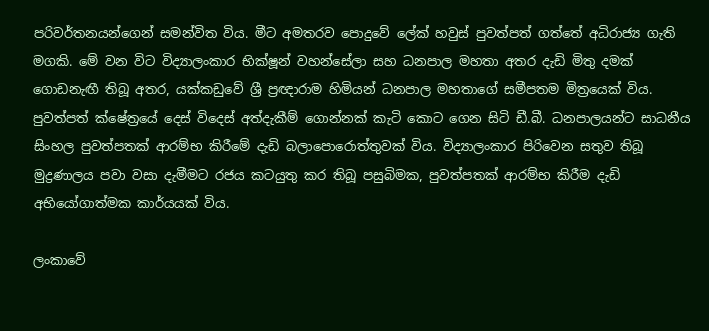පරිවර්තනයන්ගෙන් සමන්විත විය. මීට අමතරව පොදුවේ ලේක් හවුස් පුවත්පත් ගත්තේ අධිරාජ්‍ය ගැති මගකි. මේ වන විට විද්‍යාලංකාර භික්ෂූන් වහන්සේලා සහ ධනපාල මහතා අතර දැඩි මිතු දමක් ගොඩනැඟී තිබූ අතර, යක්කඩුවේ ශ්‍රී ප්‍රඥාරාම හිමියන් ධනපාල මහතාගේ සමීපතම මිත්‍රයෙක් විය. පුවත්පත් ක්ෂේත්‍රයේ දෙස් විදෙස් අත්දැකීම් ගොන්නක් කැටි කොට ගෙන සිටි ඩී.බී. ධනපාලයන්ට සාධනීය සිංහල පුවත්පතක් ආරම්භ කිරීමේ දැඩි බලාපොරොත්තුවක් විය. විද්‍යාලංකාර පිරිවෙන සතුව තිබූ මුද්‍රණාලය පවා වසා දැමීමට රජය කටයුතු කර තිබූ පසුබිමක, පුවත්පතක් ආරම්භ කිරීම දැඩි අභියෝගාත්මක කාර්යයක් විය.

ලංකාවේ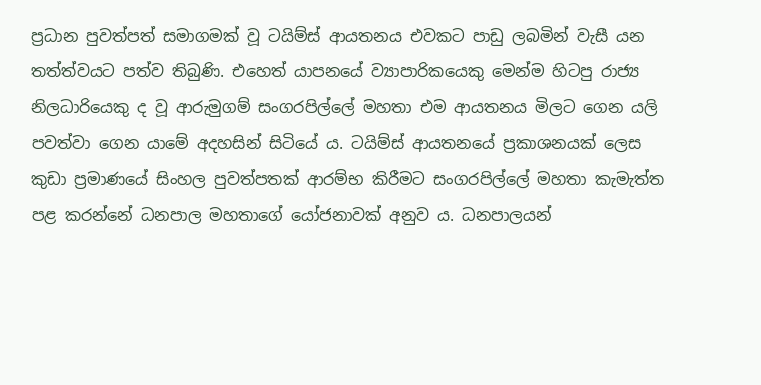ප්‍රධාන පුවත්පත් සමාගමක් වූ ටයිම්ස් ආයතනය එවකට පාඩු ලබමින් වැසී යන තත්ත්වයට පත්ව තිබුණි. එහෙත් යාපනයේ ව්‍යාපාරිකයෙකු මෙන්ම හිටපු රාජ්‍ය නිලධාරියෙකු ද වූ ආරුමුගම් සංගරපිල්ලේ මහතා එම ආයතනය මිලට ගෙන යලි පවත්වා ගෙන යාමේ අදහසින් සිටියේ ය. ටයිම්ස් ආයතනයේ ප්‍රකාශනයක් ලෙස කුඩා ප්‍රමාණයේ සිංහල පුවත්පතක් ආරම්භ කිරීමට සංගරපිල්ලේ මහතා කැමැත්ත පළ කරන්නේ ධනපාල මහතාගේ යෝජනාවක් අනුව ය. ධනපාලයන්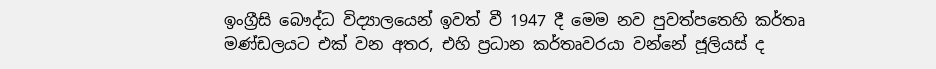ඉංග්‍රීසි බෞද්ධ විද්‍යාලයෙන් ඉවත් වී 1947 දී මෙම නව පුවත්පතෙහි කර්තෘ මණ්ඩලයට එක් වන අතර, එහි ප්‍රධාන කර්තෘවරයා වන්නේ ජූලියස් ද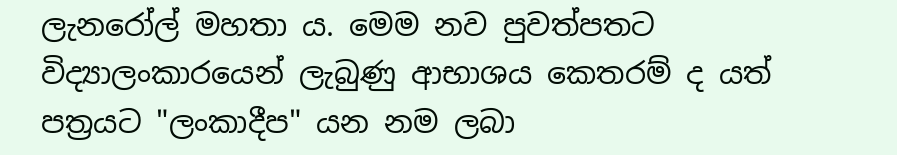ලැනරෝල් මහතා ය. මෙම නව පුවත්පතට විද්‍යාලංකාරයෙන් ලැබුණු ආභාශය කෙතරම් ද යත් පත්‍රයට "ලංකාදීප" යන නම ලබා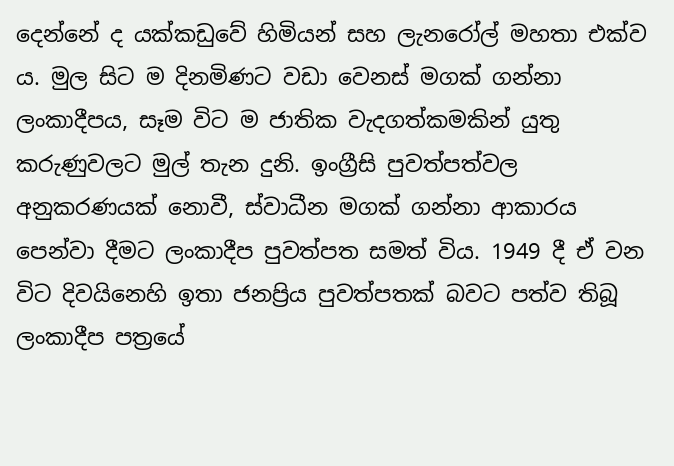දෙන්නේ ද යක්කඩුවේ හිමියන් සහ ලැනරෝල් මහතා එක්ව ය. මුල සිට ම දිනමිණට වඩා වෙනස් මගක් ගන්නා ලංකාදීපය, සෑම විට ම ජාතික වැදගත්කමකින් යුතු කරුණුවලට මුල් තැන දුනි. ඉංග්‍රීසි පුවත්පත්වල අනුකරණයක් නොවී, ස්වාධීන මගක් ගන්නා ආකාරය පෙන්වා දීමට ලංකාදීප පුවත්පත සමත් විය. 1949 දී ඒ වන විට දිවයිනෙහි ඉතා ජනප්‍රිය පුවත්පතක් බවට පත්ව තිබූ ලංකාදීප පත්‍රයේ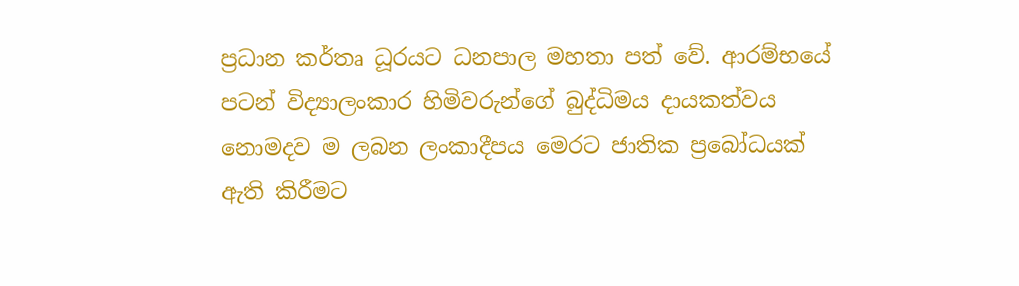ප්‍රධාන කර්තෘ ධූරයට ධනපාල මහතා පත් වේ. ආරම්භයේ පටන් විද්‍යාලංකාර හිමිවරුන්ගේ බුද්ධිමය දායකත්වය නොමදව ම ලබන ලංකාදීපය මෙරට ජාතික ප්‍රබෝධයක් ඇති කිරීමට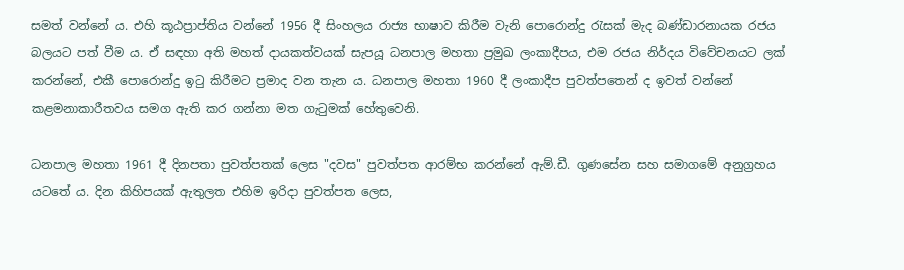සමත් වන්නේ ය. එහි කූඨප්‍රාප්තිය වන්නේ 1956 දී සිංහලය රාජ්‍ය භාෂාව කිරීම වැනි පොරොන්දු රැසක් මැද බණ්ඩාරනායක රජය බලයට පත් වීම ය. ඒ සඳහා අති මහත් දායකත්වයක් සැපයූ ධනපාල මහතා ප්‍රමුඛ ලංකාදීපය, එම රජය නිර්දය විවේචනයට ලක් කරන්නේ, එකී පොරොන්දු ඉටු කිරීමට ප්‍රමාද වන තැන ය. ධනපාල මහතා 1960 දී ලංකාදීප පුවත්පතෙන් ද ඉවත් වන්නේ කළමනාකාරීතවය සමග ඇති කර ගන්නා මත ගැටුමක් හේතුවෙනි.

ධනපාල මහතා 1961 දී දිනපතා පුවත්පතක් ලෙස "දවස" පුවත්පත ආරම්භ කරන්නේ ඇම්.ඩී. ගුණසේන සහ සමාගමේ අනුග්‍රහය යටතේ ය. දින කිහිපයක් ඇතුලත එහිම ඉරිදා පුවත්පත ලෙස,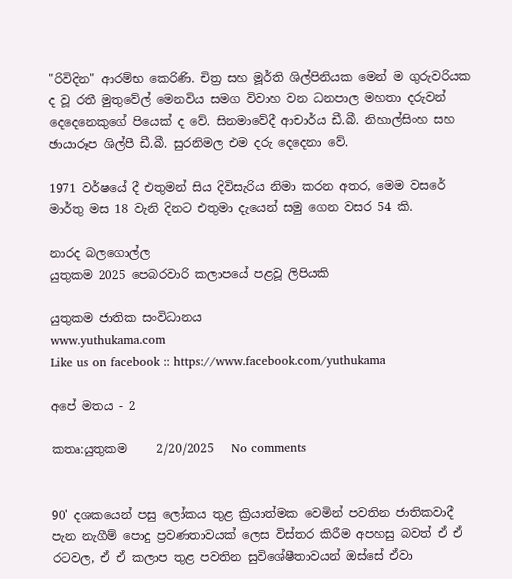"රිවිදින" ආරම්භ කෙරිණි. චිත්‍ර සහ මූර්ති ශිල්පිනියක මෙන් ම ගුරුවරියක ද වූ රතී මුතුවේල් මෙනවිය සමග විවාහ වන ධනපාල මහතා දරුවන් දෙදෙනෙකුගේ පියෙක් ද වේ. සිනමාවේදී ආචාර්ය ඩී.බී. නිහාල්සිංහ සහ ඡායාරූප ශිල්පී ඩී.බී. සුරනිමල එම දරු දෙදෙනා වේ.

1971 වර්ෂයේ දී එතුමන් සිය දිවිසැරිය නිමා කරන අතර, මෙම වසරේ මාර්තු මස 18 වැනි දිනට එතුමා දැයෙන් සමු ගෙන වසර 54 කි.

නාරද බලගොල්ල
යුතුකම 2025 පෙබරවාරි කලාපයේ පළවූ ලිපියකි

යුතුකම ජාතික සංවිධානය
www.yuthukama.com
Like us on facebook :: https://www.facebook.com/yuthukama

අපේ මතය - 2

කතෘ:යුතුකම     2/20/2025   No comments


90' දශකයෙන් පසු ලෝකය තුළ ක්‍රියාත්මක වෙමින් පවතින ජාතිකවාදී පැන නැගීම් පොදු ප්‍රවණතාවයක් ලෙස විස්තර කිරීම අපහසු බවත් ඒ ඒ රටවල, ඒ ඒ කලාප තුළ පවතින සුවිශේෂීතාවයන් ඔස්සේ ඒවා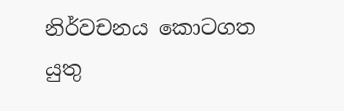නිර්වචනය කොටගත යුතු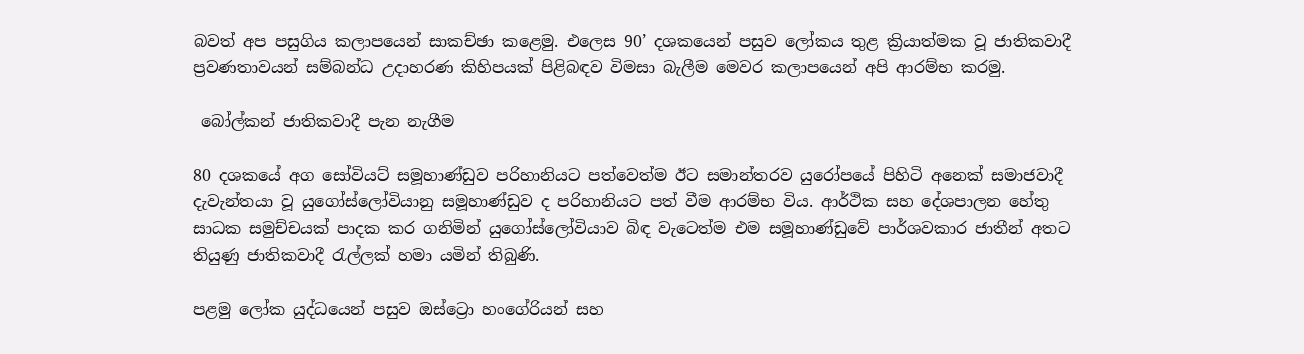බවත් අප පසුගිය කලාපයෙන් සාකච්ඡා කළෙමු. එලෙස 90’ දශකයෙන් පසුව ලෝකය තුළ ක්‍රියාත්මක වූ ජාතිකවාදී ප්‍රවණතාවයන් සම්බන්ධ උදාහරණ කිහිපයක් පිළිබඳව විමසා බැලීම මෙවර කලාපයෙන් අපි ආරම්භ කරමු.

 බෝල්කන් ජාතිකවාදී පැන නැගීම

80 දශකයේ අග සෝවියට් සමූහාණ්ඩුව පරිහානියට පත්වෙත්ම ඊට සමාන්තරව යුරෝපයේ පිහිටි අනෙක් සමාජවාදී දැවැන්තයා වූ යුගෝස්ලෝවියානු සමූහාණ්ඩුව ද පරිහානියට පත් වීම ආරම්භ විය. ආර්ථික සහ දේශපාලන හේතු සාධක සමුච්චයක් පාදක කර ගනිමින් යුගෝස්ලෝවියාව බිඳ වැටෙත්ම එම සමූහාණ්ඩුවේ පාර්ශවකාර ජාතීන් අතට තියුණු ජාතිකවාදී රැල්ලක් හමා යමින් තිබුණි.

පළමු ලෝක යුද්ධයෙන් පසුව ඔස්ට්‍රො හංගේරියන් සහ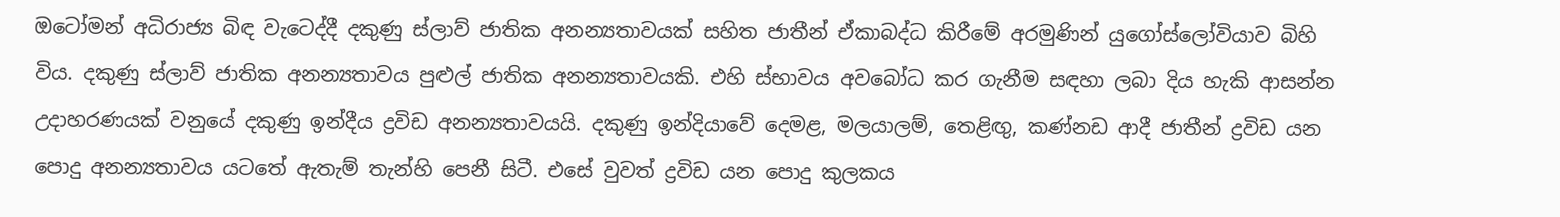ඔටෝමන් අධිරාජ්‍ය බිඳ වැටෙද්දී දකුණු ස්ලාව් ජාතික අනන්‍යතාවයක් සහිත ජාතීන් ඒකාබද්ධ කිරීමේ අරමුණින් යුගෝස්ලෝවියාව බිහි විය. දකුණු ස්ලාව් ජාතික අනන්‍යතාවය පුළුල් ජාතික අනන්‍යතාවයකි. එහි ස්භාවය අවබෝධ කර ගැනීම සඳහා ලබා දිය හැකි ආසන්න උදාහරණයක් වනුයේ දකුණු ඉන්දීය ද්‍රවිඩ අනන්‍යතාවයයි. දකුණු ඉන්දියාවේ දෙමළ, මලයාලම්, තෙළිඟු, කණ්නඩ ආදී ජාතීන් ද්‍රවිඩ යන පොදු අනන්‍යතාවය යටතේ ඇතැම් තැන්හි පෙනී සිටී. එසේ වුවත් ද්‍රවිඩ යන පොදු කුලකය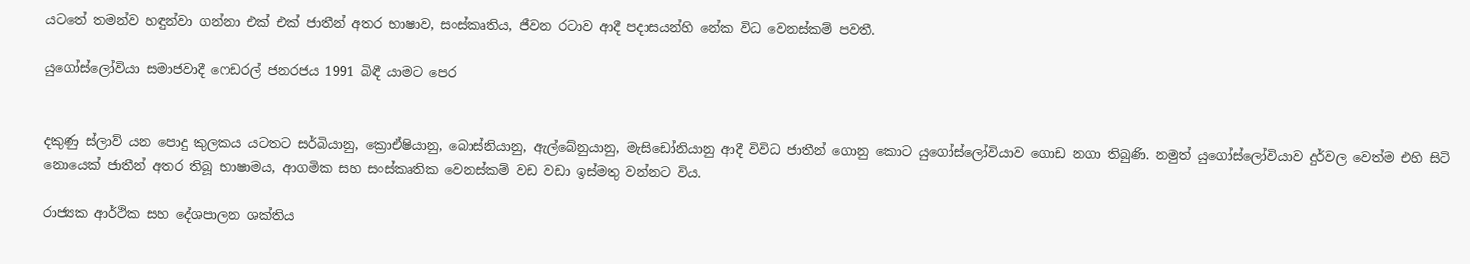යටතේ තමන්ව හඳුන්වා ගන්නා එක් එක් ජාතීන් අතර භාෂාව, සංස්කෘතිය, ජීවන රටාව ආදී පදාසයන්හි නේක විධ වෙනස්කම් පවතී.

යුගෝස්ලෝවියා සමාජවාදී ෆෙඩරල් ජනරජය 1991 බිඳී යාමට පෙර


දකුණු ස්ලාව් යන පොදු කුලකය යටතට සර්බියානු, ක්‍රොඒෂියානු, බොස්නියානු, ඇල්බේනුයානු, මැසිඩෝනියානු ආදී විවිධ ජාතීන් ගොනු කොට යුගෝස්ලෝවියාව ගොඩ නගා තිබුණි. නමුත් යුගෝස්ලෝවියාව දුර්වල වෙත්ම එහි සිටි නොයෙක් ජාතීන් අතර තිබූ භාෂාමය, ආගමික සහ සංස්කෘතික වෙනස්කම් වඩ වඩා ඉස්මතු වන්නට විය.

රාජ්‍යක ආර්ථික සහ දේශපාලන ශක්තිය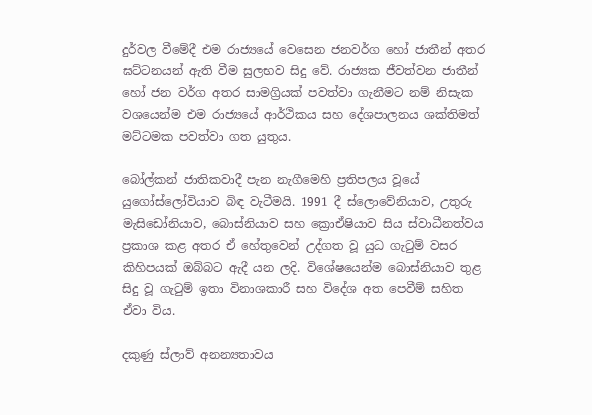දුර්වල වීමේදී එම රාජ්‍යයේ වෙසෙන ජනවර්ග හෝ ජාතීන් අතර ඝට්ටනයන් ඇති වීම සුලභව සිදු වේ. රාජ්‍යක ජීවත්වන ජාතීන් හෝ ජන වර්ග අතර සාමග්‍රියක් පවත්වා ගැනීමට නම් නිසැක වශයෙන්ම එම රාජ්‍යයේ ආර්ථිකය සහ දේශපාලනය ශක්තිමත් මට්ටමක පවත්වා ගත යුතුය.

බෝල්කන් ජාතිකවාදී පැන නැගීමෙහි ප්‍රතිපලය වූයේ යුගෝස්ලෝවියාව බිඳ වැටීමයි. 1991 දී ස්ලොවේනියාව, උතුරු මැසිඩෝනියාව, බොස්නියාව සහ ක්‍රොඒෂියාව සිය ස්වාධීනත්වය ප්‍රකාශ කළ අතර ඒ හේතුවෙන් උද්ගත වූ යුධ ගැටුම් වසර කිහිපයක් ඔබ්බට ඇදී යන ලදි. විශේෂයෙන්ම බොස්නියාව තුළ සිදු වූ ගැටුම් ඉතා විනාශකාරී සහ විදේශ අත පෙවීම් සහිත ඒවා විය.

දකුණු ස්ලාව් අනන්‍යතාවය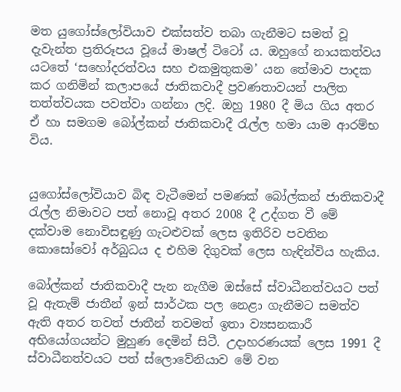මත යුගෝස්ලෝවියාව එක්සත්ව තබා ගැනීමට සමත් වූ දැවැන්ත ප්‍රතිරූපය වූයේ මාෂල් ටිටෝ ය. ඔහුගේ නායකත්වය යටතේ ‘සහෝදරත්වය සහ එකමුතුකම’ යන තේමාව පාදක කර ගනිමින් කලාපයේ ජාතිකවාදී ප්‍රවණතාවයන් පාලිත තත්ත්වයක පවත්වා ගන්නා ලදි. ඔහු 1980 දී මිය ගිය අතර ඒ හා සමගම බෝල්කන් ජාතිකවාදී රැල්ල හමා යාම ආරම්භ විය.


යුගෝස්ලෝවියාව බිඳ වැටීමෙන් පමණක් බෝල්කන් ජාතිකවාදී රැල්ල නිමාවට පත් නොවූ අතර 2008 දී උද්ගත වී මේ දක්වාම නොවිසඳුණු ගැටළුවක් ලෙස ඉතිරිව පවතින කොසෝවෝ අර්බුධය ද එහිම දිගුවක් ලෙස හැඳින්විය හැකිය.

බෝල්කන් ජාතිකවාදී පැන නැගීම ඔස්සේ ස්වාධීනත්වයට පත් වූ ඇතැම් ජාතීන් ඉන් සාර්ථක පල නෙළා ගැනීමට සමත්ව ඇති අතර තවත් ජාතීන් තවමත් ඉතා ව්‍යසනකාරී අභියෝගයන්ට මුහුණ දෙමින් සිටී. උදාහරණයක් ලෙස 1991 දී ස්වාධීනත්වයට පත් ස්ලොවේනියාව මේ වන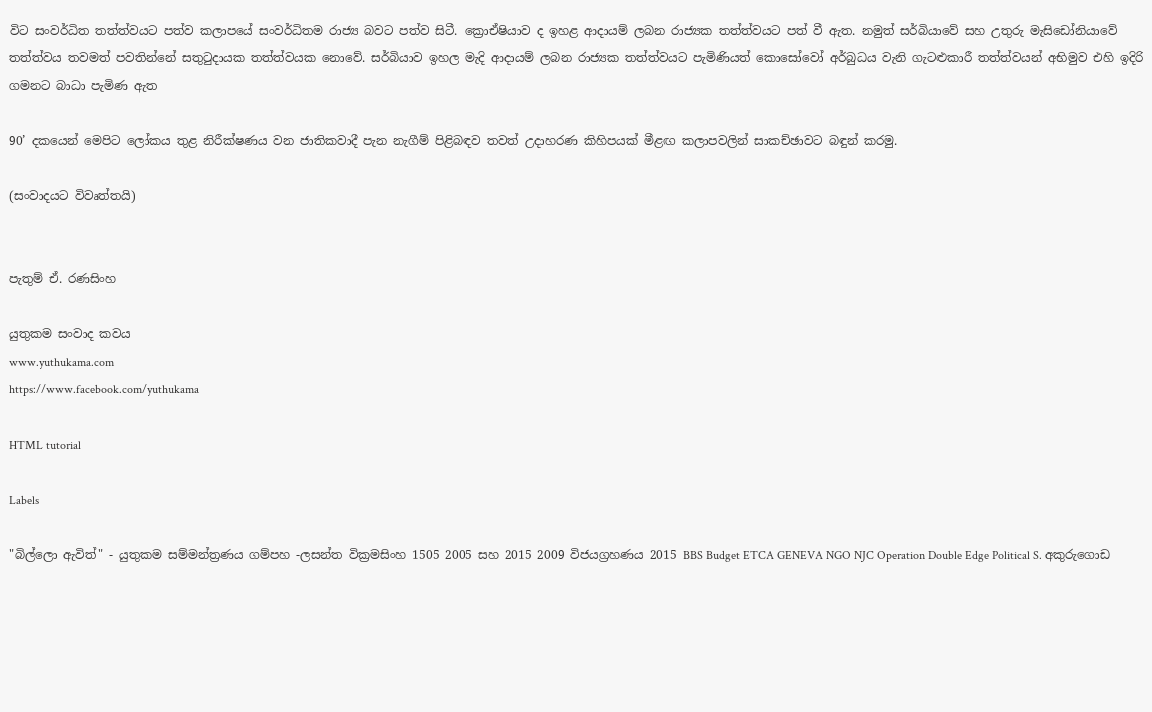විට සංවර්ධිත තත්ත්වයට පත්ව කලාපයේ සංවර්ධිතම රාජ්‍ය බවට පත්ව සිටී. ක්‍රොඒෂියාව ද ඉහළ ආදායම් ලබන රාජ්‍යක තත්ත්වයට පත් වී ඇත. නමුත් සර්බියාවේ සහ උතුරු මැසිඩෝනියාවේ තත්ත්වය තවමත් පවතින්නේ සතුටුදායක තත්ත්වයක නොවේ. සර්බියාව ඉහල මැදි ආදායම් ලබන රාජ්‍යක තත්ත්වයට පැමිණියත් කොසෝවෝ අර්බුධය වැනි ගැටළුකාරී තත්ත්වයන් අභිමුව එහි ඉදිරි ගමනට බාධා පැමිණ ඇත

90’ දකයෙන් මෙපිට ලෝකය තුළ නිරීක්ෂණය වන ජාතිකවාදී පැන නැගීම් පිළිබඳව තවත් උදාහරණ කිහිපයක් මීළඟ කලාපවලින් සාකච්ඡාවට බඳුන් කරමු.

(සංවාදයට විවෘත්තයි)


පැතුම් ඒ. රණසිංහ

යුතුකම සංවාද කවය
www.yuthukama.com
https://www.facebook.com/yuthukama

HTML tutorial

Labels

"බිල්ලො ඇවිත්" - යුතුකම සම්මන්ත්‍රණය ගම්පහ -ලසන්ත වික්‍රමසිංහ 1505 2005 සහ 2015 2009 විජයග්‍රහණය 2015 BBS Budget ETCA GENEVA NGO NJC Operation Double Edge Political S. අකුරුගොඩ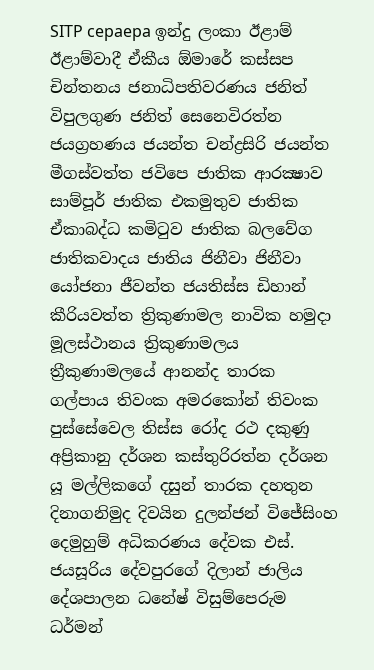SITP cepaepa ඉන්දු ලංකා ඊළාම් ඊළාම්වාදී ඒකීය ඕමාරේ කස්‌සප චින්තනය ජනාධිපතිවරණය ජනිත් විපුලගුණ ජනිත් සෙනෙවිරත්න ජයග්‍රහණය ජයන්ත චන්ද්‍රසිරි ජයන්ත මීගස්වත්ත ජවිපෙ ජාතික ආරක්‍ෂාව සාම්පූර් ජාතික එකමුතුව ජාතික ඒකාබද්ධ කමිටුව ජාතික බලවේග ජාතිකවාදය ජාතිය ජිනීවා ජිනීවා යෝජනා ජීවන්ත ජයතිස්ස ඩිහාන් කීරියවත්ත ත්‍රිකුණාමල නාවික හමුදා මූලස්‌ථානය ත්‍රිකුණාමලය ත්‍රීකුණාමලයේ ආනන්ද තාරක ගල්පාය තිවංක අමරකෝන් තිවංක පුස්සේවෙල තිස්‌ස රෝද රථ දකුණු අප්‍රිකානු දර්ශන කස්තුරිරත්න දර්ශන යූ මල්ලිකගේ දසුන් තාරක දහතුන දිනාගනිමුද දිවයින දුලන්ජන් විජේසිංහ දෙමුහුම් අධිකරණය දේවක එස්. ජයසූරිය දේවපුරගේ දිලාන් ජාලිය දේශපාලන ධනේෂ් විසුම්පෙරුම ධර්මන්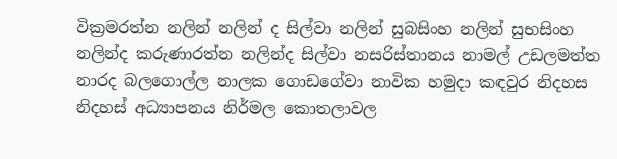වික්‍රමරත්න නලින් නලින් ද සිල්වා නලින් සුබසිංහ නලින් සුභසිංහ නලින්ද කරුණාරත්න නලින්ද සිල්වා නසරිස්‌තානය නාමල් උඩලමත්ත නාරද බලගොල්ල නාලක ගොඩගේවා නාවික හමුදා කඳවුර නිදහස නිදහස් අධ්‍යාපනය නිර්මල කොතලාවල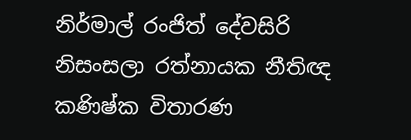නිර්මාල් රංජිත් දේවසිරි නිසංසලා රත්නායක නීතිඥ කණිෂ්ක විතාරණ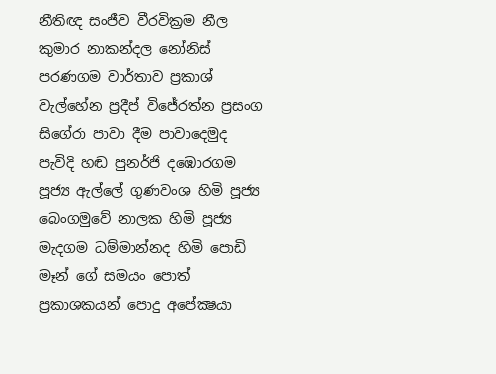නීතිඥ සංජීව වීරවික්‍රම නීල කුමාර නාකන්දල නෝනිස් පරණගම වාර්තාව ප්‍රකාශ් වැල්හේන ප්‍රදීප් විජේරත්න ප්‍රසංග සිගේරා පාවා දීම පාවාදෙමුද පැවිදි හඬ පුනර්ජි දඹොරගම පූජ්‍ය ඇල්ලේ ගුණවංශ හිමි පූජ්‍ය බෙංගමුවේ නාලක හිමි පූජ්‍ය මැදගම ධම්මාන්නද හිමි පොඩි මෑන් ගේ සමයං පොත් ප්‍රකාශකයන් පොදු අපේක්‍ෂයා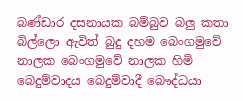බණ්ඩාර දසනායක බම්බුව බලු කතා බිල්ලො ඇවිත් බුදු දහම බෙංගමුවේ නාලක බෙංගමුවේ නාලක හිමි බෙදුම්වාදය බෙදුම්වාදී බෞද්ධයා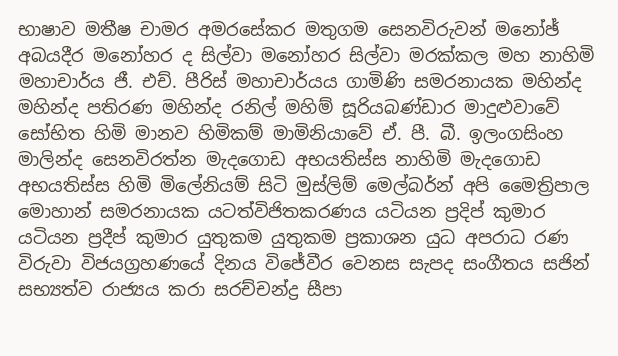භාෂාව මතීෂ චාමර අමරසේකර මතුගම සෙනවිරුවන් මනෝඡ් අබයදීර මනෝහර ද සිල්වා මනෝහර සිල්වා මරක්කල මහ නාහිමි මහාචාර්ය ජී. එච්. පීරිස් මහාචාර්යය ගාමිණි සමරනායක මහින්ද මහින්ද පතිරණ මහින්ද රනිල් මහිම් සූරියබණ්ඩාර මාදුළුවාවේ සෝභිත හිමි මානව හිමිකම් මාමිනියාවේ ඒ. පී. බී. ඉලංගසිංහ මාලින්ද සෙනවිරත්න මැදගොඩ අභයතිස්ස නාහිමි මැදගොඩ අභයතිස්ස හිමි මිලේනියම් සිටි මුස්‌ලිම් මෙල්බර්න් අපි මෛත්‍රිපාල මොහාන් සමරනායක යටත්විජිතකරණය යටියන ප්‍රදිප් කුමාර යටියන ප්‍රදීප් කුමාර යුතුකම යුතුකම ප්‍රකාශන යුධ අපරාධ රණ විරුවා විජයග්‍රහණයේ දිනය විජේවීර වෙනස සැපද සංගීතය සජින් සභ්‍යත්ව රාජ්‍යය කරා සරච්චන්ද්‍ර සීපා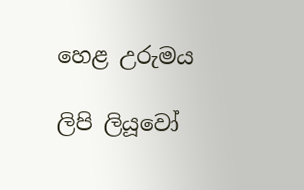හෙළ උරුමය

ලිපි ලියූවෝ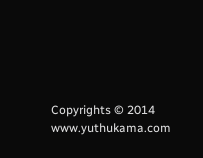Copyrights © 2014 www.yuthukama.com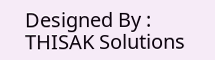Designed By : THISAK Solutions